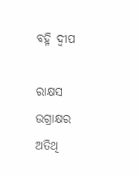ବହ୍ନି ଦ୍ୱୀପ

ରାକ୍ଷସ ଉଗ୍ରାକ୍ଷର ଅତିଥି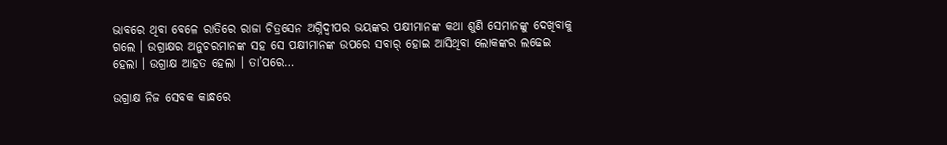ଭାବରେ ଥିବା ବେଳେ ରାତିରେ ରାଜା ଚିତ୍ରସେନ ଅଗ୍ନିଦ୍ୱୀପର ଭୟଙ୍କର ପକ୍ଷୀମାନଙ୍କ କଥା ଶୁଣି ସେମାନଙ୍କୁ ଦେଖିବାକୁ ଗଲେ । ଉଗ୍ରାକ୍ଷର ଅନୁଚରମାନଙ୍କ ସହ ସେ ପକ୍ଷୀମାନଙ୍କ ଉପରେ ସବାର୍ ହୋଇ ଆସିଥିବା ଲୋକଙ୍କର ଲଢେଇ ହେଲା । ଉଗ୍ରାକ୍ଷ ଆହତ ହେଲା । ତା’ପରେ…

ଉଗ୍ରାକ୍ଷ ନିଜ ସେବକ କାନ୍ଧରେ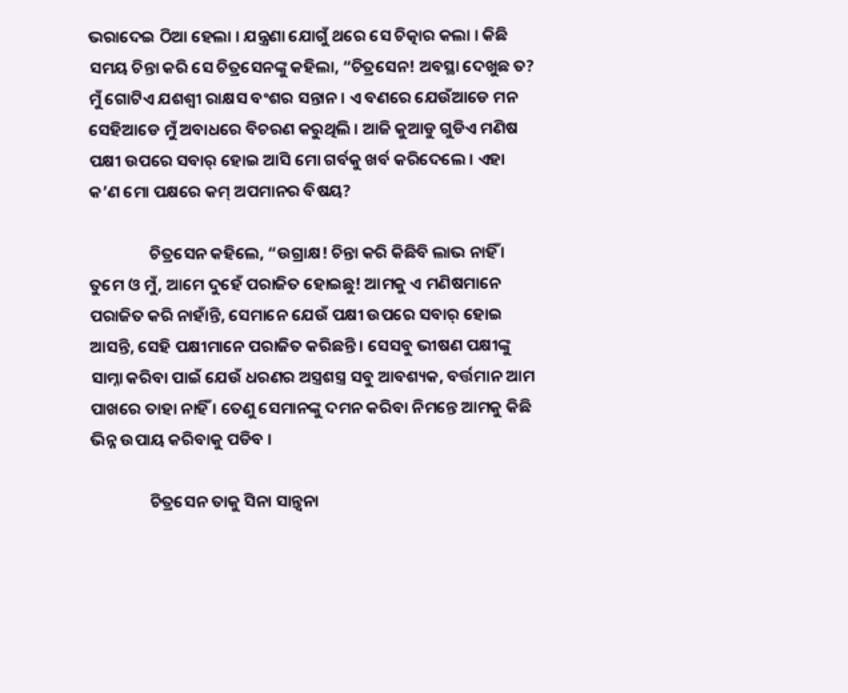ଭରାଦେଇ ଠିଆ ହେଲା । ଯନ୍ତ୍ରଣା ଯୋଗୁଁ ଥରେ ସେ ଚିତ୍କାର କଲା । କିଛି ସମୟ ଚିନ୍ତା କରି ସେ ଚିତ୍ରସେନଙ୍କୁ କହିଲା, “ଚିତ୍ରସେନ! ଅବସ୍ଥା ଦେଖୁଛ ତ? ମୁଁ ଗୋଟିଏ ଯଶଶ୍ୱୀ ରାକ୍ଷସ ବଂଶର ସନ୍ତାନ । ଏ ବଣରେ ଯେଉଁଆଡେ ମନ ସେହିଆଡେ ମୁଁ ଅବାଧରେ ବିଚରଣ କରୁଥିଲି । ଆଜି କୁଆଡୁ ଗୁଡିଏ ମଣିଷ ପକ୍ଷୀ ଉପରେ ସବାର୍ ହୋଇ ଆସି ମୋ ଗର୍ବକୁ ଖର୍ବ କରିଦେଲେ । ଏହା କ’ଣ ମୋ ପକ୍ଷରେ କମ୍ ଅପମାନର ବିଷୟ?

                ଚିତ୍ରସେନ କହିଲେ, “ଉଗ୍ରାକ୍ଷ! ଚିନ୍ତା କରି କିଛିବି ଲାଭ ନାହିଁ । ତୁମେ ଓ ମୁଁ, ଆମେ ଦୁହେଁ ପରାଜିତ ହୋଇଛୁ! ଆମକୁ ଏ ମଣିଷମାନେ ପରାଜିତ କରି ନାହାଁନ୍ତି, ସେମାନେ ଯେଉଁ ପକ୍ଷୀ ଉପରେ ସବାର୍ ହୋଇ ଆସନ୍ତି, ସେହି ପକ୍ଷୀମାନେ ପରାଜିତ କରିଛନ୍ତି । ସେସବୁ ଭୀଷଣ ପକ୍ଷୀଙ୍କୁ ସାମ୍ନା କରିବା ପାଇଁ ଯେଉଁ ଧରଣର ଅସ୍ତ୍ରଶସ୍ତ୍ର ସବୁ ଆବଶ୍ୟକ, ବର୍ତ୍ତମାନ ଆମ ପାଖରେ ତାହା ନାହିଁ । ତେଣୁ ସେମାନଙ୍କୁ ଦମନ କରିବା ନିମନ୍ତେ ଆମକୁ କିଛି ଭିନ୍ନ ଉପାୟ କରିବାକୁ ପଡିବ ।

                ଚିତ୍ରସେନ ତାକୁ ସିନା ସାନ୍ତ୍ୱନା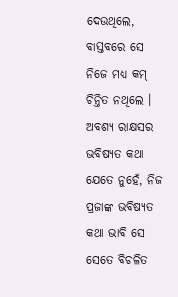ଦେଉଥିଲେ, ବାସ୍ତବରେ ସେ ନିଜେ ମଧ୍ୟ କମ୍ ଚିନ୍ତିତ ନଥିଲେ । ଅବଶ୍ୟ ରାକ୍ଷସର ଭବିଷ୍ୟତ କଥା ଯେତେ ନୁହେଁ, ନିଜ ପ୍ରଜାଙ୍କ ଭବିଷ୍ୟତ କଥା ଭାବି ସେ ସେତେ ବିଚଳିତ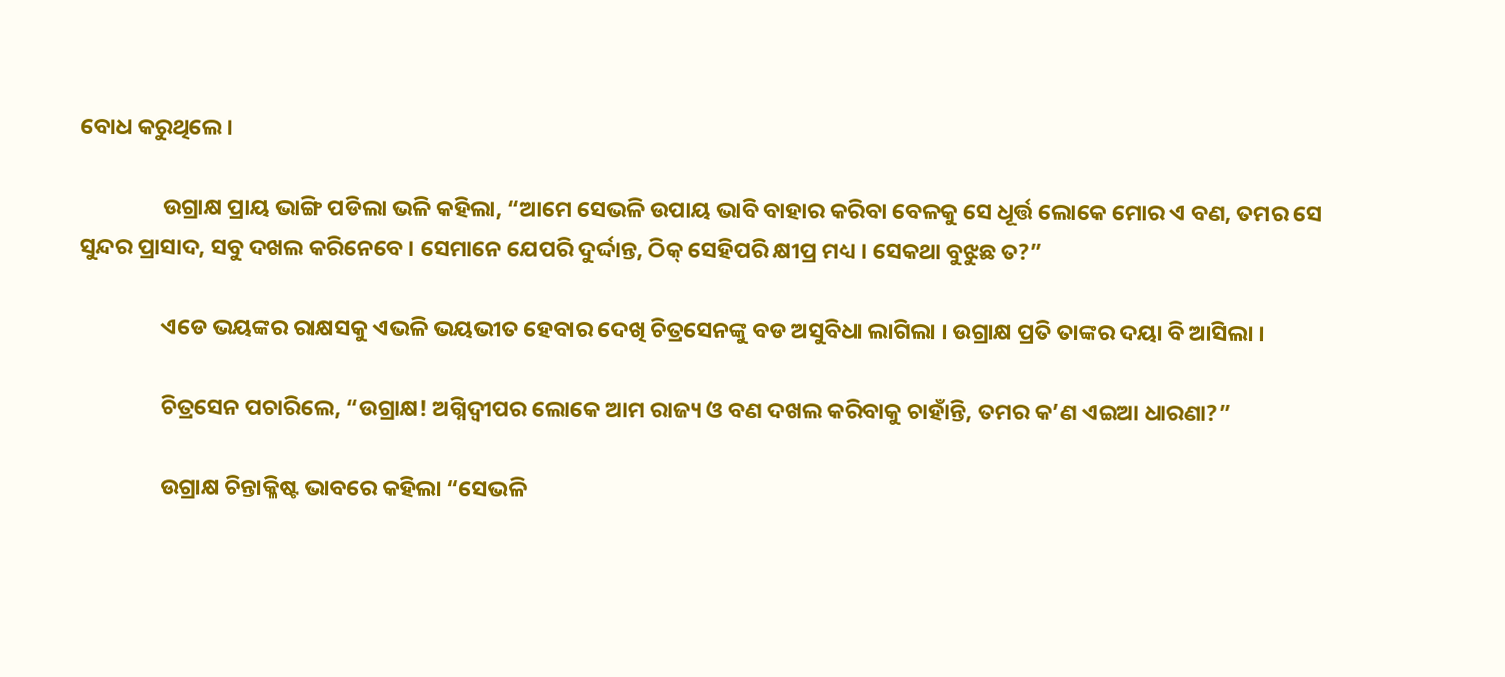ବୋଧ କରୁଥିଲେ ।

                ଉଗ୍ରାକ୍ଷ ପ୍ରାୟ ଭାଙ୍ଗି ପଡିଲା ଭଳି କହିଲା, “ଆମେ ସେଭଳି ଉପାୟ ଭାବି ବାହାର କରିବା ବେଳକୁ ସେ ଧୂର୍ତ୍ତ ଲୋକେ ମୋର ଏ ବଣ, ତମର ସେ ସୁନ୍ଦର ପ୍ରାସାଦ, ସବୁ ଦଖଲ କରିନେବେ । ସେମାନେ ଯେପରି ଦୁର୍ଦ୍ଦାନ୍ତ, ଠିକ୍ ସେହିପରି କ୍ଷୀପ୍ର ମଧ୍ୟ । ସେକଥା ବୁଝୁଛ ତ?”

                ଏଡେ ଭୟଙ୍କର ରାକ୍ଷସକୁ ଏଭଳି ଭୟଭୀତ ହେବାର ଦେଖି ଚିତ୍ରସେନଙ୍କୁ ବଡ ଅସୁବିଧା ଲାଗିଲା । ଉଗ୍ରାକ୍ଷ ପ୍ରତି ତାଙ୍କର ଦୟା ବି ଆସିଲା ।

                ଚିତ୍ରସେନ ପଚାରିଲେ, “ଉଗ୍ରାକ୍ଷ! ଅଗ୍ନିଦ୍ୱୀପର ଲୋକେ ଆମ ରାଜ୍ୟ ଓ ବଣ ଦଖଲ କରିବାକୁ ଚାହାଁନ୍ତି, ତମର କ’ଣ ଏଇଆ ଧାରଣା?”

                ଉଗ୍ରାକ୍ଷ ଚିନ୍ତାକ୍ଳିଷ୍ଟ ଭାବରେ କହିଲା “ସେଭଳି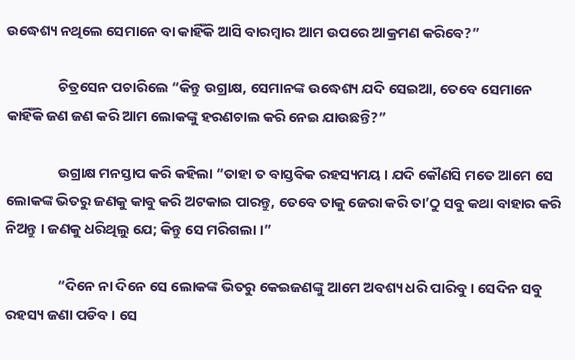ଉଦ୍ଧେଶ୍ୟ ନଥିଲେ ସେମାନେ ବା କାହିଁକି ଆସି ବାରମ୍ବାର ଆମ ଉପରେ ଆକ୍ରମଣ କରିବେ?”

                ଚିତ୍ରସେନ ପଚାରିଲେ “କିନ୍ତୁ ଉଗ୍ରାକ୍ଷ, ସେମାନଙ୍କ ଉଦ୍ଧେଶ୍ୟ ଯଦି ସେଇଆ, ତେବେ ସେମାନେ କାହିଁକି ଜଣ ଜଣ କରି ଆମ ଲୋକଙ୍କୁ ହରଣଚାଲ କରି ନେଇ ଯାଉଛନ୍ତି?”

                ଉଗ୍ରାକ୍ଷ ମନସ୍ତାପ କରି କହିଲା “ତାହା ତ ବାସ୍ତବିକ ରହସ୍ୟମୟ । ଯଦି କୌଣସି ମତେ ଆମେ ସେ ଲୋକଙ୍କ ଭିତରୁ ଜଣକୁ କାବୁ କରି ଅଟକାଇ ପାରନ୍ତୁ, ତେବେ ତାକୁ ଜେରା କରି ତା’ଠୁ ସବୁ କଥା ବାହାର କରି ନିଅନ୍ତୁ । ଜଣକୁ ଧରିଥିଲୁ ଯେ; କିନ୍ତୁ ସେ ମରିଗଲା ।”

                “ଦିନେ ନା ଦିନେ ସେ ଲୋକଙ୍କ ଭିତରୁ କେଇଜଣଙ୍କୁ ଆମେ ଅବଶ୍ୟ ଧରି ପାରିବୁ । ସେଦିନ ସବୁ ରହସ୍ୟ ଜଣା ପଡିବ । ସେ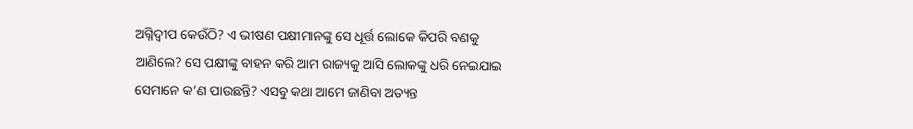ଅଗ୍ନିଦ୍ୱୀପ କେଉଁଠି? ଏ ଭୀଷଣ ପକ୍ଷୀମାନଙ୍କୁ ସେ ଧୂର୍ତ୍ତ ଲୋକେ କିପରି ବଣକୁ ଆଣିଲେ? ସେ ପକ୍ଷୀଙ୍କୁ ବାହନ କରି ଆମ ରାଜ୍ୟକୁ ଆସି ଲୋକଙ୍କୁ ଧରି ନେଇଯାଇ ସେମାନେ କ’ଣ ପାଉଛନ୍ତି? ଏସବୁ କଥା ଆମେ ଜାଣିବା ଅତ୍ୟନ୍ତ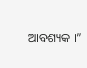ଆବଶ୍ୟକ ।”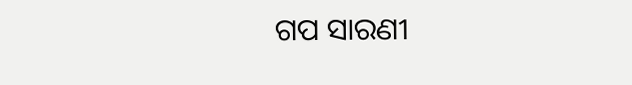ଗପ ସାରଣୀ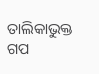ତାଲିକାଭୁକ୍ତ ଗପ